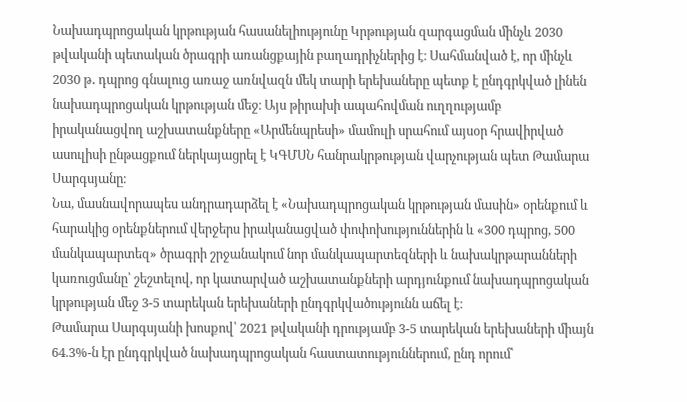Նախադպրոցական կրթության հասանելիությունը Կրթության զարգացման մինչև 2030 թվականի պետական ծրագրի առանցքային բաղադրիչներից է։ Սահմանված է, որ մինչև 2030 թ․ դպրոց գնալուց առաջ առնվազն մեկ տարի երեխաները պետք է ընդգրկված լինեն նախադպրոցական կրթության մեջ։ Այս թիրախի ապահովման ուղղությամբ իրականացվող աշխատանքները «Արմենպրեսի» մամուլի սրահում այսօր հրավիրված ասուլիսի ընթացքում ներկայացրել է ԿԳՄՍՆ հանրակրթության վարչության պետ Թամարա Սարգսյանը։
Նա, մասնավորապես անդրադարձել է «Նախադպրոցական կրթության մասին» օրենքում և հարակից օրենքներում վերջերս իրականացված փոփոխություններին և «300 դպրոց, 500 մանկապարտեզ» ծրագրի շրջանակում նոր մանկապարտեզների և նախակրթարանների կառուցմանը՝ շեշտելով, որ կատարված աշխատանքների արդյունքում նախադպրոցական կրթության մեջ 3-5 տարեկան երեխաների ընդգրկվածությունն աճել է։
Թամարա Սարգսյանի խոսքով՝ 2021 թվականի դրությամբ 3-5 տարեկան երեխաների միայն 64.3%-ն էր ընդգրկված նախադպրոցական հաստատություններում, ընդ որում՝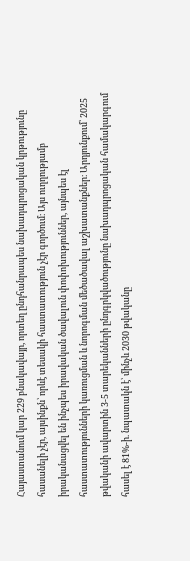Հայաստանում կար 229 բնակավայր, որտեղ ընդհանրապես նախադպրոցական կրթությունը հասանելի չէր, այսինքն՝ որևէ տեսակի հաստատություն չէր գործում։ Այս ուղղությամբ իրականացվել են ինչպես իրավական ծավալուն փոփոխություններ, այնպես էլ հաստատությունների կառուցման և նորոգման մեծածավալ աշխատանքներ։ Արդյունքում՝ 2025 թվականի ավարտին 3-5 տարեկանների ընդգրկվածությունը նախադպրոցական համակարգում հասել է 81%-ի. նպատակն է՝ մինչև 2030 թվականը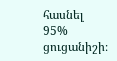հասնել 95% ցուցանիշի։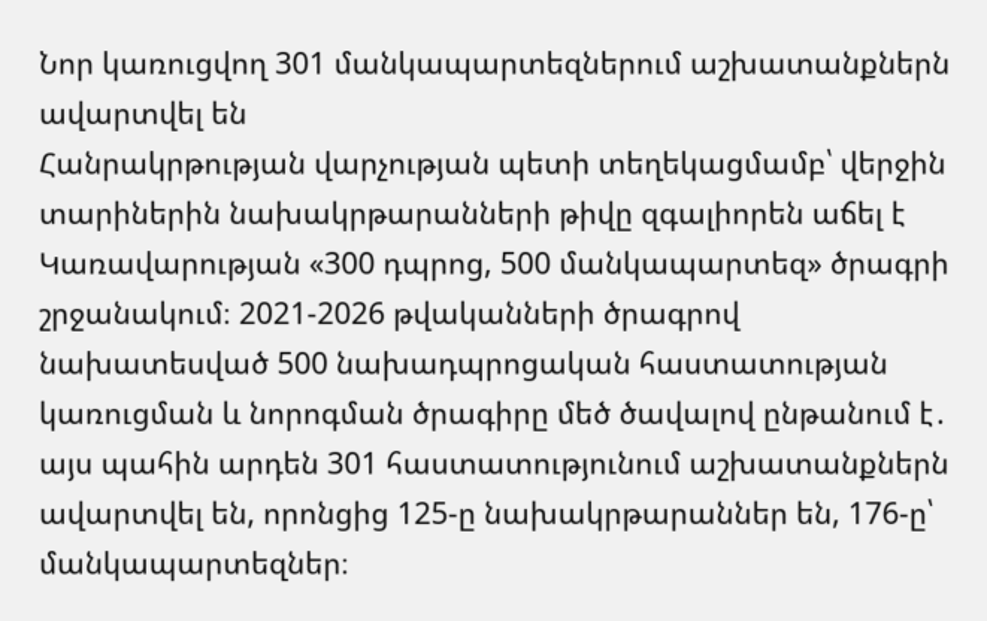Նոր կառուցվող 301 մանկապարտեզներում աշխատանքներն ավարտվել են
Հանրակրթության վարչության պետի տեղեկացմամբ՝ վերջին տարիներին նախակրթարանների թիվը զգալիորեն աճել է Կառավարության «300 դպրոց, 500 մանկապարտեզ» ծրագրի շրջանակում։ 2021-2026 թվականների ծրագրով նախատեսված 500 նախադպրոցական հաստատության կառուցման և նորոգման ծրագիրը մեծ ծավալով ընթանում է․ այս պահին արդեն 301 հաստատությունում աշխատանքներն ավարտվել են, որոնցից 125-ը նախակրթարաններ են, 176-ը՝ մանկապարտեզներ։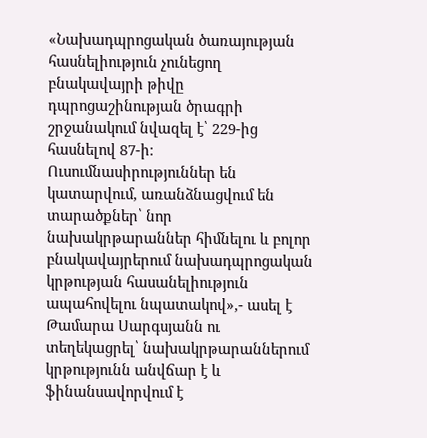«Նախադպրոցական ծառայության հասնելիություն չունեցող բնակավայրի թիվը դպրոցաշինության ծրագրի շրջանակում նվազել է՝ 229-ից հասնելով 87-ի։ Ուսումնասիրություններ են կատարվում, առանձնացվում են տարածքներ՝ նոր նախակրթարաններ հիմնելու և բոլոր բնակավայրերում նախադպրոցական կրթության հասանելիություն ապահովելու նպատակով»,- ասել է Թամարա Սարգսյանն ու տեղեկացրել՝ նախակրթարաններում կրթությունն անվճար է և ֆինանսավորվում է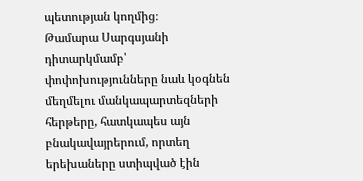պետության կողմից։
Թամարա Սարգսյանի դիտարկմամբ՝ փոփոխությունները նաև կօգնեն մեղմելու մանկապարտեզների հերթերը, հատկապես այն բնակավայրերում, որտեղ երեխաները ստիպված էին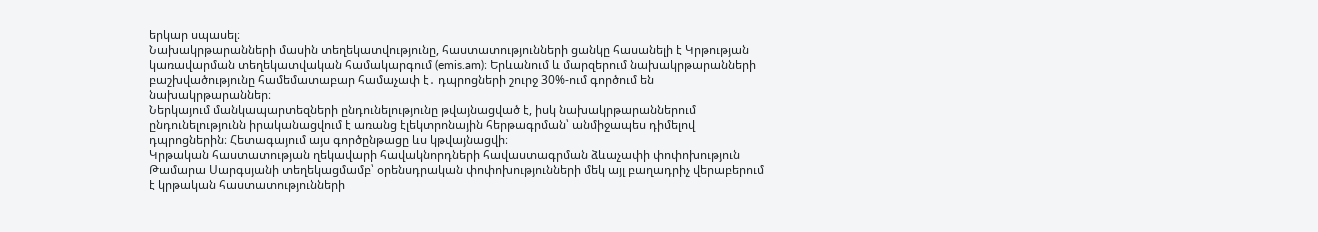երկար սպասել։
Նախակրթարանների մասին տեղեկատվությունը, հաստատությունների ցանկը հասանելի է Կրթության կառավարման տեղեկատվական համակարգում (emis.am)։ Երևանում և մարզերում նախակրթարանների բաշխվածությունը համեմատաբար համաչափ է․ դպրոցների շուրջ 30%-ում գործում են նախակրթարաններ։
Ներկայում մանկապարտեզների ընդունելությունը թվայնացված է, իսկ նախակրթարաններում ընդունելությունն իրականացվում է առանց էլեկտրոնային հերթագրման՝ անմիջապես դիմելով դպրոցներին։ Հետագայում այս գործընթացը ևս կթվայնացվի։
Կրթական հաստատության ղեկավարի հավակնորդների հավաստագրման ձևաչափի փոփոխություն
Թամարա Սարգսյանի տեղեկացմամբ՝ օրենսդրական փոփոխությունների մեկ այլ բաղադրիչ վերաբերում է կրթական հաստատությունների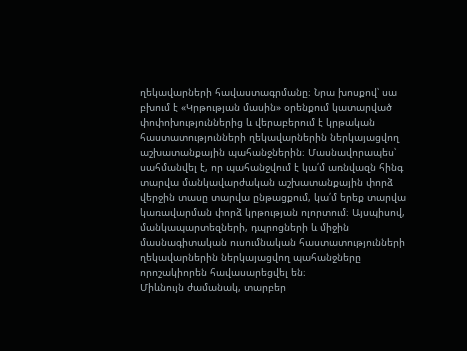ղեկավարների հավաստագրմանը։ Նրա խոսքով՝ սա բխում է «Կրթության մասին» օրենքում կատարված փոփոխություններից և վերաբերում է կրթական հաստատությունների ղեկավարներին ներկայացվող աշխատանքային պահանջներին։ Մասնավորապես՝ սահմանվել է, որ պահանջվում է կա՛մ առնվազն հինգ տարվա մանկավարժական աշխատանքային փորձ վերջին տասը տարվա ընթացքում, կա՛մ երեք տարվա կառավարման փորձ կրթության ոլորտում։ Այսպիսով, մանկապարտեզների, դպրոցների և միջին մասնագիտական ուսումնական հաստատությունների ղեկավարներին ներկայացվող պահանջները որոշակիորեն հավասարեցվել են։
Միևնույն ժամանակ, տարբեր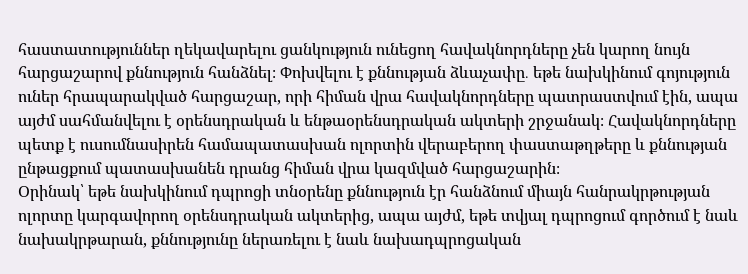հաստատություններ ղեկավարելու ցանկություն ունեցող հավակնորդները չեն կարող նույն հարցաշարով քննություն հանձնել։ Փոխվելու է քննության ձևաչափը․ եթե նախկինում գոյություն ուներ հրապարակված հարցաշար, որի հիման վրա հավակնորդները պատրաստվում էին, ապա այժմ սահմանվելու է օրենսդրական և ենթաօրենսդրական ակտերի շրջանակ։ Հավակնորդները պետք է ուսումնասիրեն համապատասխան ոլորտին վերաբերող փաստաթղթերը և քննության ընթացքում պատասխանեն դրանց հիման վրա կազմված հարցաշարին։
Օրինակ՝ եթե նախկինում դպրոցի տնօրենը քննություն էր հանձնում միայն հանրակրթության ոլորտը կարգավորող օրենսդրական ակտերից, ապա այժմ, եթե տվյալ դպրոցում գործում է նաև նախակրթարան, քննությունը ներառելու է նաև նախադպրոցական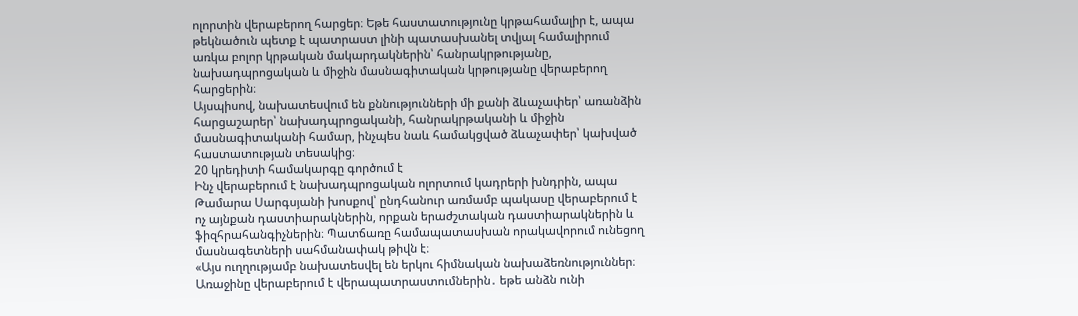ոլորտին վերաբերող հարցեր։ Եթե հաստատությունը կրթահամալիր է, ապա թեկնածուն պետք է պատրաստ լինի պատասխանել տվյալ համալիրում առկա բոլոր կրթական մակարդակներին՝ հանրակրթությանը, նախադպրոցական և միջին մասնագիտական կրթությանը վերաբերող հարցերին։
Այսպիսով, նախատեսվում են քննությունների մի քանի ձևաչափեր՝ առանձին հարցաշարեր՝ նախադպրոցականի, հանրակրթականի և միջին մասնագիտականի համար, ինչպես նաև համակցված ձևաչափեր՝ կախված հաստատության տեսակից։
20 կրեդիտի համակարգը գործում է
Ինչ վերաբերում է նախադպրոցական ոլորտում կադրերի խնդրին, ապա Թամարա Սարգսյանի խոսքով՝ ընդհանուր առմամբ պակասը վերաբերում է ոչ այնքան դաստիարակներին, որքան երաժշտական դաստիարակներին և ֆիզհրահանգիչներին։ Պատճառը համապատասխան որակավորում ունեցող մասնագետների սահմանափակ թիվն է։
«Այս ուղղությամբ նախատեսվել են երկու հիմնական նախաձեռնություններ։ Առաջինը վերաբերում է վերապատրաստումներին․ եթե անձն ունի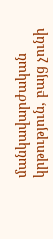մանկավարժական կրթություն, բայց չունի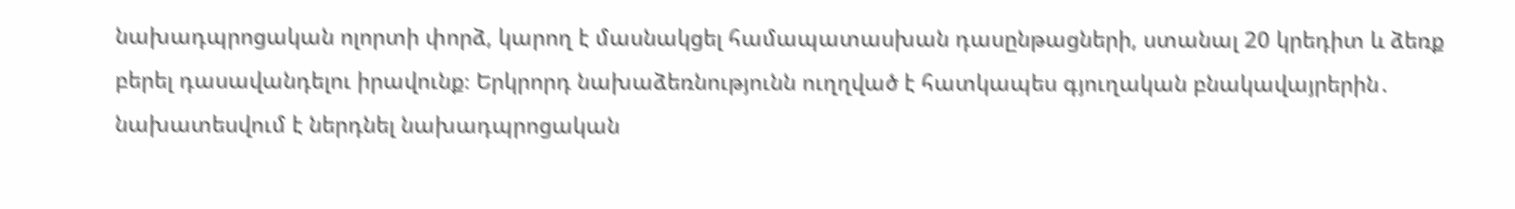նախադպրոցական ոլորտի փորձ, կարող է մասնակցել համապատասխան դասընթացների, ստանալ 20 կրեդիտ և ձեռք բերել դասավանդելու իրավունք։ Երկրորդ նախաձեռնությունն ուղղված է հատկապես գյուղական բնակավայրերին․ նախատեսվում է ներդնել նախադպրոցական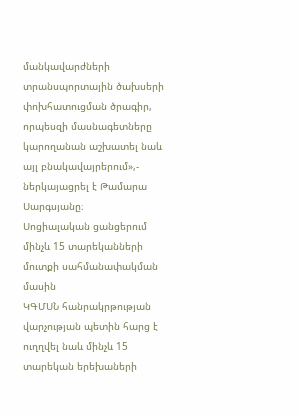մանկավարժների տրանսպորտային ծախսերի փոխհատուցման ծրագիր, որպեսզի մասնագետները կարողանան աշխատել նաև այլ բնակավայրերում»,- ներկայացրել է Թամարա Սարգսյանը։
Սոցիալական ցանցերում մինչև 15 տարեկանների մուտքի սահմանափակման մասին
ԿԳՄՍՆ հանրակրթության վարչության պետին հարց է ուղղվել նաև մինչև 15 տարեկան երեխաների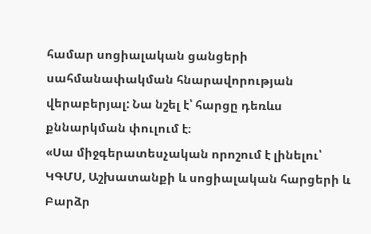համար սոցիալական ցանցերի սահմանափակման հնարավորության վերաբերյալ: Նա նշել է՝ հարցը դեռևս քննարկման փուլում է։
«Սա միջգերատեսչական որոշում է լինելու՝ ԿԳՄՍ, Աշխատանքի և սոցիալական հարցերի և Բարձր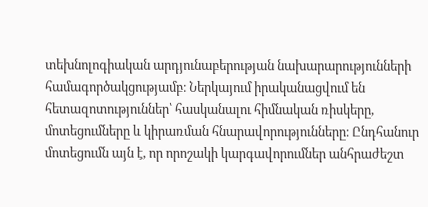տեխնոլոգիական արդյունաբերության նախարարությունների համագործակցությամբ։ Ներկայում իրականացվում են հետազոտություններ՝ հասկանալու հիմնական ռիսկերը, մոտեցումները և կիրառման հնարավորությունները։ Ընդհանուր մոտեցումն այն է, որ որոշակի կարգավորումներ անհրաժեշտ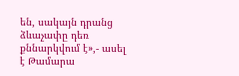են, սակայն դրանց ձևաչափը դեռ քննարկվում է»,- ասել է Թամարա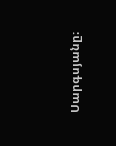Սարգսյանը։